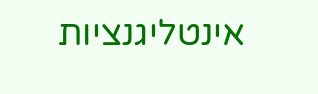אינטליגנציות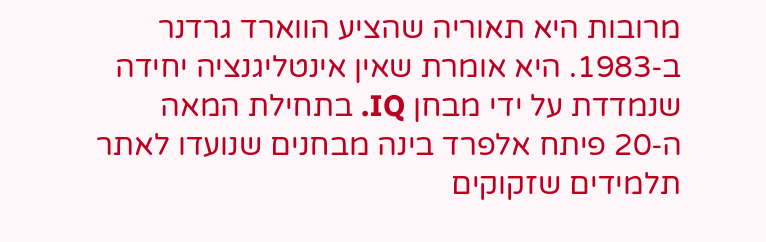מרובות היא תאוריה שהציע הווארד גרדנר ב‑1983. היא אומרת שאין אינטליגנציה יחידה שנמדדת על ידי מבחן IQ. בתחילת המאה ה‑20 פיתח אלפרד בינה מבחנים שנועדו לאתר תלמידים שזקוקים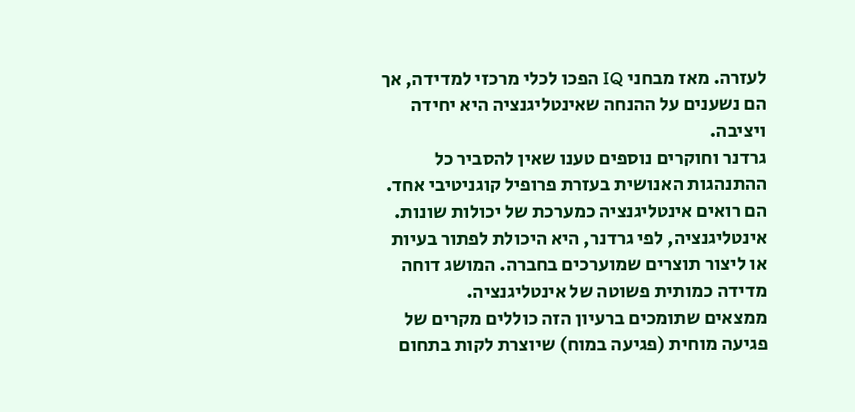לעזרה. מאז מבחני IQ הפכו לכלי מרכזי למדידה, אך הם נשענים על ההנחה שאינטליגנציה היא יחידה ויציבה.
גרדנר וחוקרים נוספים טענו שאין להסביר כל ההתנהגות האנושית בעזרת פרופיל קוגניטיבי אחד. הם רואים אינטליגנציה כמערכת של יכולות שונות. אינטליגנציה, לפי גרדנר, היא היכולת לפתור בעיות או ליצור תוצרים שמוערכים בחברה. המושג דוחה מדידה כמותית פשוטה של אינטליגנציה.
ממצאים שתומכים ברעיון הזה כוללים מקרים של פגיעה מוחית (פגיעה במוח) שיוצרת לקות בתחום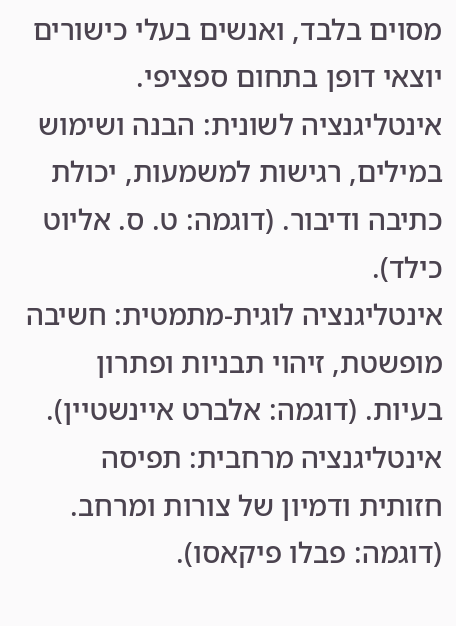מסוים בלבד, ואנשים בעלי כישורים יוצאי דופן בתחום ספציפי.
אינטליגנציה לשונית: הבנה ושימוש במילים, רגישות למשמעות, יכולת כתיבה ודיבור. (דוגמה: ט. ס. אליוט כילד).
אינטליגנציה לוגית‑מתמטית: חשיבה מופשטת, זיהוי תבניות ופתרון בעיות. (דוגמה: אלברט איינשטיין).
אינטליגנציה מרחבית: תפיסה חזותית ודמיון של צורות ומרחב. (דוגמה: פבלו פיקאסו).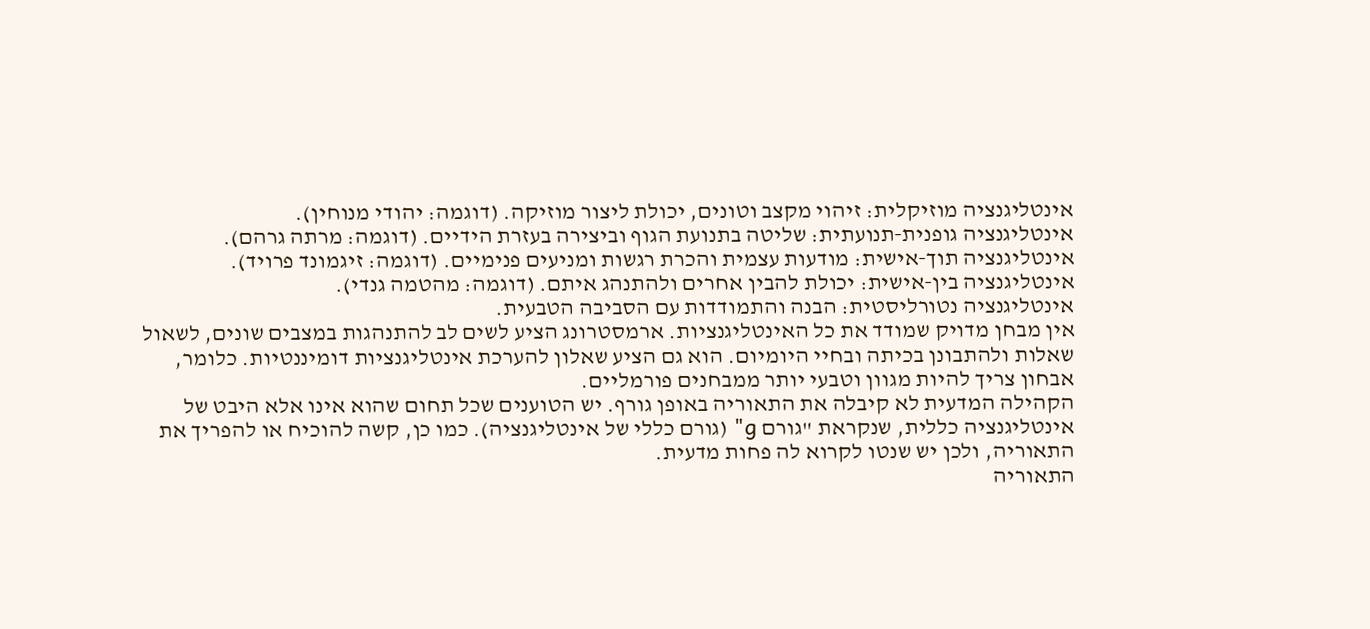אינטליגנציה מוזיקלית: זיהוי מקצב וטונים, יכולת ליצור מוזיקה. (דוגמה: יהודי מנוחין).
אינטליגנציה גופנית‑תנועתית: שליטה בתנועת הגוף וביצירה בעזרת הידיים. (דוגמה: מרתה גרהם).
אינטליגנציה תוך‑אישית: מודעות עצמית והכרת רגשות ומניעים פנימיים. (דוגמה: זיגמונד פרויד).
אינטליגנציה בין‑אישית: יכולת להבין אחרים ולהתנהג איתם. (דוגמה: מהטמה גנדי).
אינטליגנציה נטורליסטית: הבנה והתמודדות עם הסביבה הטבעית.
אין מבחן מדויק שמודד את כל האינטליגנציות. ארמסטרונג הציע לשים לב להתנהגות במצבים שונים, לשאול שאלות ולהתבונן בכיתה ובחיי היומיום. הוא גם הציע שאלון להערכת אינטליגנציות דומיננטיות. כלומר, אבחון צריך להיות מגוון וטבעי יותר ממבחנים פורמליים.
הקהילה המדעית לא קיבלה את התאוריה באופן גורף. יש הטוענים שכל תחום שהוא אינו אלא היבט של אינטליגנציה כללית, שנקראת "גורם g" (גורם כללי של אינטליגנציה). כמו כן, קשה להוכיח או להפריך את התאוריה, ולכן יש שנטו לקרוא לה פחות מדעית.
התאוריה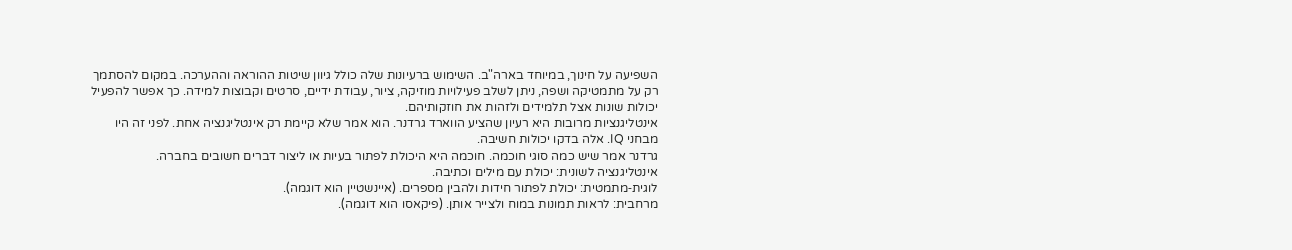השפיעה על חינוך, במיוחד בארה"ב. השימוש ברעיונות שלה כולל גיוון שיטות ההוראה וההערכה. במקום להסתמך רק על מתמטיקה ושפה, ניתן לשלב פעילויות מוזיקה, ציור, עבודת ידיים, סרטים וקבוצות למידה. כך אפשר להפעיל יכולות שונות אצל תלמידים ולזהות את חוזקותיהם.
אינטליגנציות מרובות היא רעיון שהציע הווארד גרדנר. הוא אמר שלא קיימת רק אינטליגנציה אחת. לפני זה היו מבחני IQ. אלה בדקו יכולות חשיבה.
גרדנר אמר שיש כמה סוגי חוכמה. חוכמה היא היכולת לפתור בעיות או ליצור דברים חשובים בחברה.
אינטליגנציה לשונית: יכולת עם מילים וכתיבה.
לוגית‑מתמטית: יכולת לפתור חידות ולהבין מספרים. (איינשטיין הוא דוגמה).
מרחבית: לראות תמונות במוח ולצייר אותן. (פיקאסו הוא דוגמה).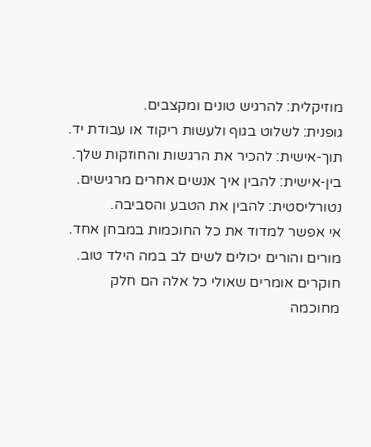מוזיקלית: להרגיש טונים ומקצבים.
גופנית: לשלוט בגוף ולעשות ריקוד או עבודת יד.
תוך‑אישית: להכיר את הרגשות והחוזקות שלך.
בין‑אישית: להבין איך אנשים אחרים מרגישים.
נטורליסטית: להבין את הטבע והסביבה.
אי אפשר למדוד את כל החוכמות במבחן אחד. מורים והורים יכולים לשים לב במה הילד טוב.
חוקרים אומרים שאולי כל אלה הם חלק מחוכמה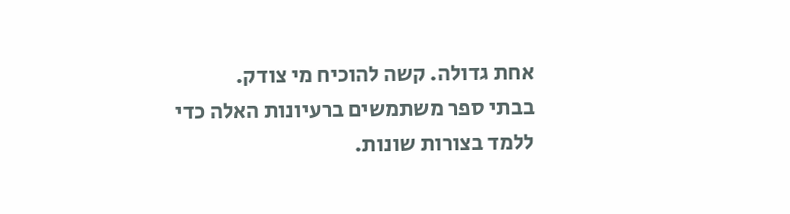אחת גדולה. קשה להוכיח מי צודק.
בבתי ספר משתמשים ברעיונות האלה כדי ללמד בצורות שונות.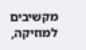מקשיבים למוזיקה,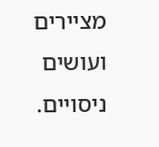מציירים ועושים ניסויים.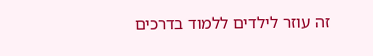זה עוזר לילדים ללמוד בדרכים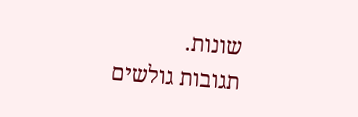שונות.
תגובות גולשים